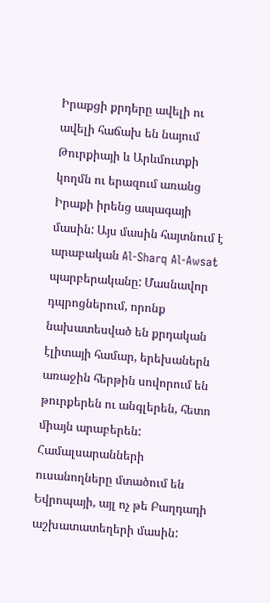Իրաքցի քրդերը ավելի ու ավելի հաճախ են նայում Թուրքիայի և Արևմուտքի կողմն ու երազում առանց Իրաքի իրենց ապագայի մասին: Այս մասին հայտնում է արաբական Al-Sharq Al-Awsat պարբերականը: Մասնավոր դպրոցներում, որոնք նախատեսված են քրդական էլիտայի համար, երեխաներն առաջին հերթին սովորում են թուրքերեն ու անգլերեն, հետո միայն արաբերեն:
Համալսարանների ուսանողները մտածում են Եվրոպայի, այլ ոչ թե Բաղդադի աշխատատեղերի մասին: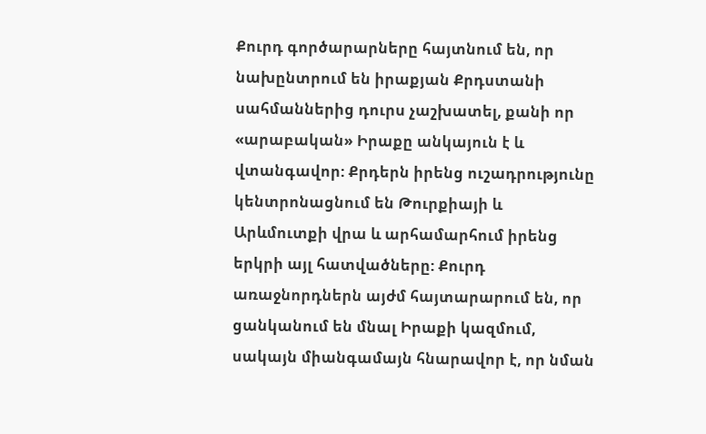Քուրդ գործարարները հայտնում են, որ նախընտրում են իրաքյան Քրդստանի սահմաններից դուրս չաշխատել, քանի որ «արաբական» Իրաքը անկայուն է և վտանգավոր: Քրդերն իրենց ուշադրությունը կենտրոնացնում են Թուրքիայի և Արևմուտքի վրա և արհամարհում իրենց երկրի այլ հատվածները: Քուրդ առաջնորդներն այժմ հայտարարում են, որ ցանկանում են մնալ Իրաքի կազմում, սակայն միանգամայն հնարավոր է, որ նման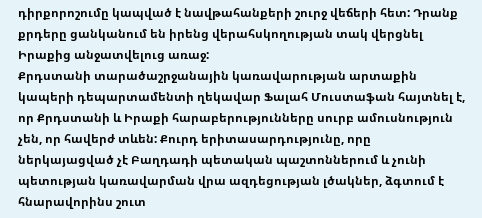դիրքորոշումը կապված է նավթահանքերի շուրջ վեճերի հետ: Դրանք քրդերը ցանկանում են իրենց վերահսկողության տակ վերցնել Իրաքից անջատվելուց առաջ:
Քրդստանի տարածաշրջանային կառավարության արտաքին կապերի դեպարտամենտի ղեկավար Ֆալահ Մուստաֆան հայտնել է, որ Քրդստանի և Իրաքի հարաբերությունները սուրբ ամուսնություն չեն, որ հավերժ տևեն: Քուրդ երիտասարդությունը, որը ներկայացված չէ Բաղդադի պետական պաշտոններում և չունի պետության կառավարման վրա ազդեցության լծակներ, ձգտում է հնարավորինս շուտ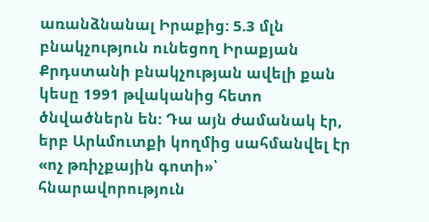առանձնանալ Իրաքից: 5.3 մլն բնակչություն ունեցող Իրաքյան Քրդստանի բնակչության ավելի քան կեսը 1991 թվականից հետո ծնվածներն են: Դա այն ժամանակ էր, երբ Արևմուտքի կողմից սահմանվել էր «ոչ թռիչքային գոտի»՝ հնարավորություն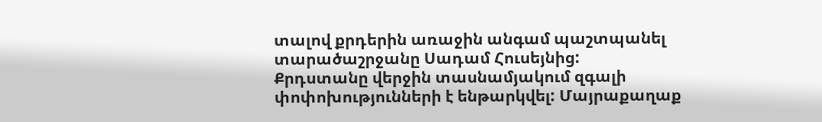տալով քրդերին առաջին անգամ պաշտպանել տարածաշրջանը Սադամ Հուսեյնից:
Քրդստանը վերջին տասնամյակում զգալի փոփոխությունների է ենթարկվել: Մայրաքաղաք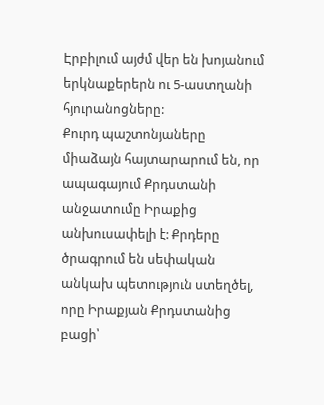Էրբիլում այժմ վեր են խոյանում երկնաքերերն ու 5-աստղանի հյուրանոցները:
Քուրդ պաշտոնյաները միաձայն հայտարարում են, որ ապագայում Քրդստանի անջատումը Իրաքից անխուսափելի է: Քրդերը ծրագրում են սեփական անկախ պետություն ստեղծել, որը Իրաքյան Քրդստանից բացի՝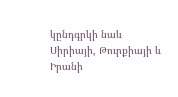կընդգրկի նաև Սիրիայի, Թուրքիայի և Իրանի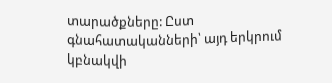տարածքները: Ըստ գնահատականների՝ այդ երկրում կբնակվի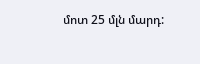մոտ 25 մլն մարդ: